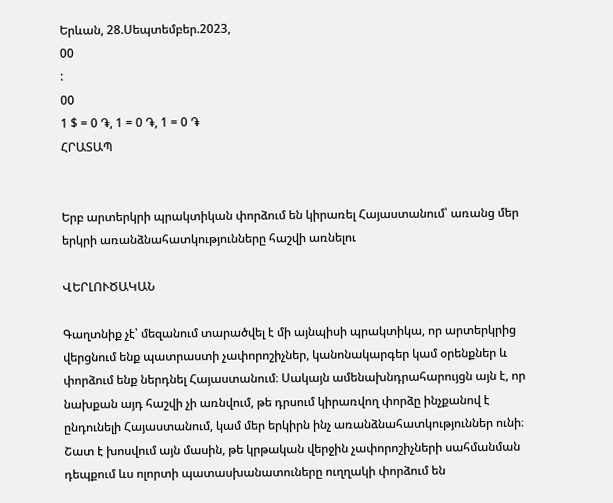Երևան, 28.Սեպտեմբեր.2023,
00
:
00
1 $ = 0 ֏, 1 = 0 ֏, 1 = 0 ֏
ՀՐԱՏԱՊ


Երբ արտերկրի պրակտիկան փորձում են կիրառել Հայաստանում՝ առանց մեր երկրի առանձնահատկությունները հաշվի առնելու

ՎԵՐԼՈՒԾԱԿԱՆ

Գաղտնիք չէ՝ մեզանում տարածվել է մի այնպիսի պրակտիկա, որ արտերկրից վերցնում ենք պատրաստի չափորոշիչներ, կանոնակարգեր կամ օրենքներ և փորձում ենք ներդնել Հայաստանում։ Սակայն ամենախնդրահարույցն այն է, որ նախքան այդ հաշվի չի առնվում, թե դրսում կիրառվող փորձը ինչքանով է ընդունելի Հայաստանում, կամ մեր երկիրն ինչ առանձնահատկություններ ունի։ Շատ է խոսվում այն մասին, թե կրթական վերջին չափորոշիչների սահմանման դեպքում ևս ոլորտի պատասխանատուները ուղղակի փորձում են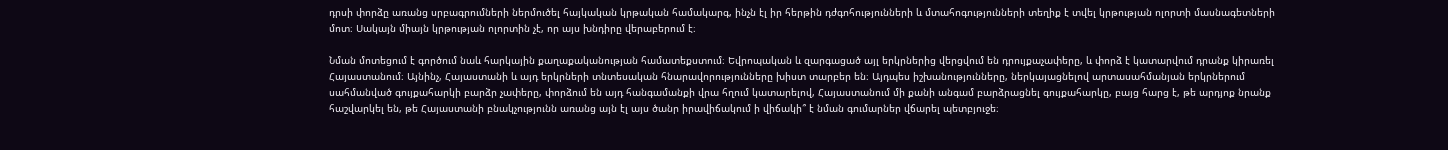դրսի փորձը առանց սրբագրումների ներմուծել հայկական կրթական համակարգ, ինչն էլ իր հերթին դժգոհությունների և մտահոգությունների տեղիք է տվել կրթության ոլորտի մասնագետների մոտ։ Սակայն միայն կրթության ոլորտին չէ, որ այս խնդիրը վերաբերում է։

Նման մոտեցում է գործում նաև հարկային քաղաքականության համատեքստում։ Եվրոպական և զարգացած այլ երկրներից վերցվում են դրույքաչափերը, և փորձ է կատարվում դրանք կիրառել Հայաստանում։ Այնինչ, Հայաստանի և այդ երկրների տնտեսական հնարավորությունները խիստ տարբեր են։ Այդպես իշխանությունները, ներկայացնելով արտասահմանյան երկրներում սահմանված գույքահարկի բարձր չափերը, փորձում են այդ հանգամանքի վրա հղում կատարելով, Հայաստանում մի քանի անգամ բարձրացնել գույքահարկը, բայց հարց է, թե արդյոք նրանք հաշվարկել են, թե Հայաստանի բնակչությունն առանց այն էլ այս ծանր իրավիճակում ի վիճակի՞ է նման գումարներ վճարել պետբյուջե։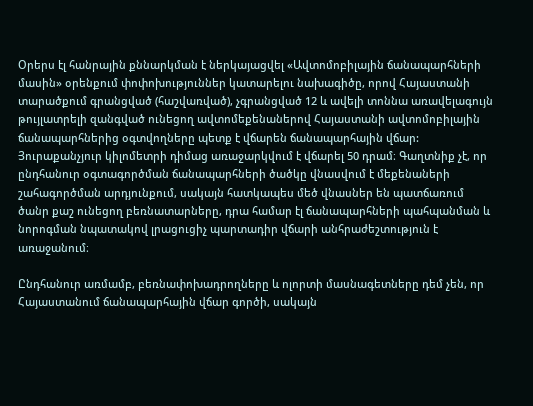Օրերս էլ հանրային քննարկման է ներկայացվել «Ավտոմոբիլային ճանապարհների մասին» օրենքում փոփոխություններ կատարելու նախագիծը, որով Հայաստանի տարածքում գրանցված (հաշվառված), չգրանցված 12 և ավելի տոննա առավելագույն թույլատրելի զանգված ունեցող ավտոմեքենաներով Հայաստանի ավտոմոբիլային ճանապարհներից օգտվողները պետք է վճարեն ճանապարհային վճար: Յուրաքանչյուր կիլոմետրի դիմաց առաջարկվում է վճարել 50 դրամ։ Գաղտնիք չէ, որ ընդհանուր օգտագործման ճանապարհների ծածկը վնասվում է մեքենաների շահագործման արդյունքում, սակայն հատկապես մեծ վնասներ են պատճառում ծանր քաշ ունեցող բեռնատարները, դրա համար էլ ճանապարհների պահպանման և նորոգման նպատակով լրացուցիչ պարտադիր վճարի անհրաժեշտություն է առաջանում։

Ընդհանուր առմամբ, բեռնափոխադրողները և ոլորտի մասնագետները դեմ չեն, որ Հայաստանում ճանապարհային վճար գործի, սակայն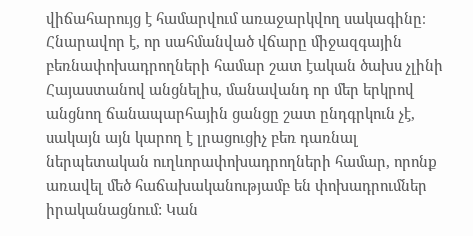վիճահարույց է համարվում առաջարկվող սակագինը։ Հնարավոր է, որ սահմանված վճարը միջազգային բեռնափոխադրողների համար շատ էական ծախս չլինի Հայաստանով անցնելիս, մանավանդ որ մեր երկրով անցնող ճանապարհային ցանցը շատ ընդգրկուն չէ, սակայն այն կարող է լրացուցիչ բեռ դառնալ ներպետական ուղևորափոխադրողների համար, որոնք առավել մեծ հաճախականությամբ են փոխադրումներ իրականացնում: Կան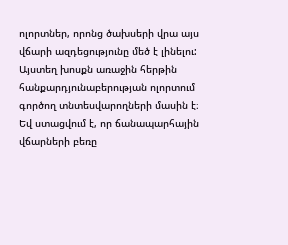ոլորտներ, որոնց ծախսերի վրա այս վճարի ազդեցությունը մեծ է լինելու: Այստեղ խոսքն առաջին հերթին հանքարդյունաբերության ոլորտում գործող տնտեսվարողների մասին է։ Եվ ստացվում է, որ ճանապարհային վճարների բեռը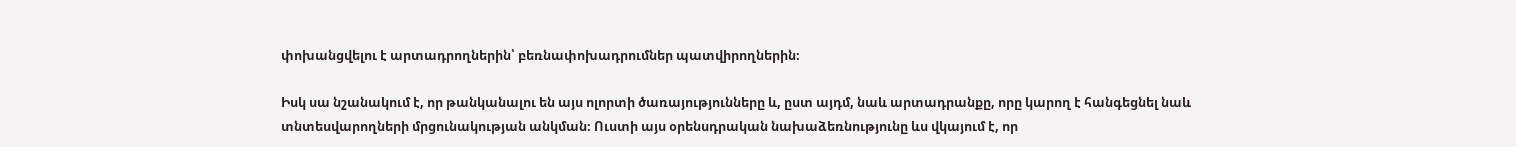փոխանցվելու է արտադրողներին՝ բեռնափոխադրումներ պատվիրողներին։

Իսկ սա նշանակում է, որ թանկանալու են այս ոլորտի ծառայությունները և, ըստ այդմ, նաև արտադրանքը, որը կարող է հանգեցնել նաև տնտեսվարողների մրցունակության անկման։ Ուստի այս օրենսդրական նախաձեռնությունը ևս վկայում է, որ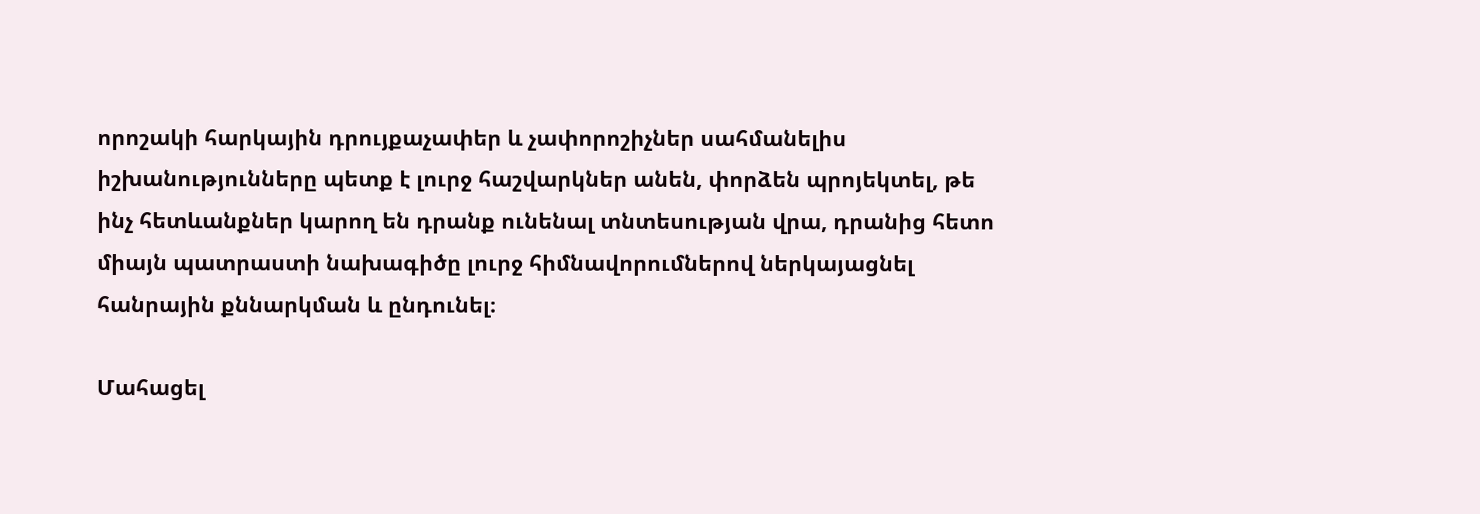որոշակի հարկային դրույքաչափեր և չափորոշիչներ սահմանելիս իշխանությունները պետք է լուրջ հաշվարկներ անեն, փորձեն պրոյեկտել, թե ինչ հետևանքներ կարող են դրանք ունենալ տնտեսության վրա, դրանից հետո միայն պատրաստի նախագիծը լուրջ հիմնավորումներով ներկայացնել հանրային քննարկման և ընդունել։

Մահացել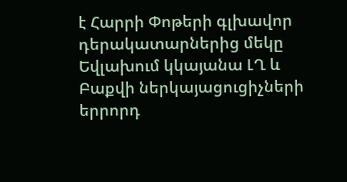է Հարրի Փոթերի գլխավոր դերակատարներից մեկը Եվլախում կկայանա ԼՂ և Բաքվի ներկայացուցիչների երրորդ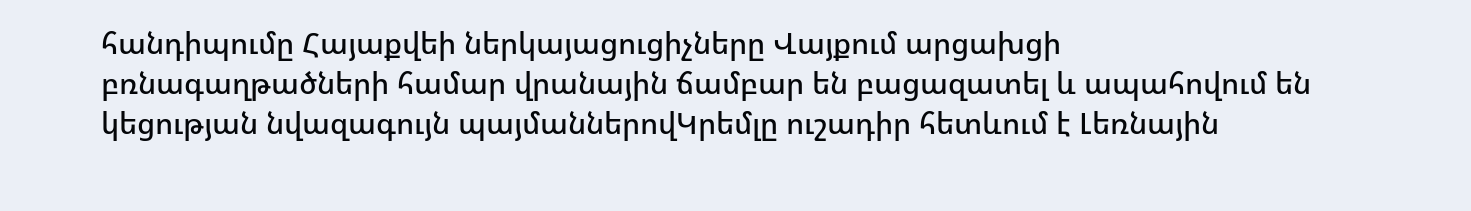հանդիպումը Հայաքվեի ներկայացուցիչները Վայքում արցախցի բռնագաղթածների համար վրանային ճամբար են բացազատել և ապահովում են կեցության նվազագույն պայմաններովԿրեմլը ուշադիր հետևում է Լեռնային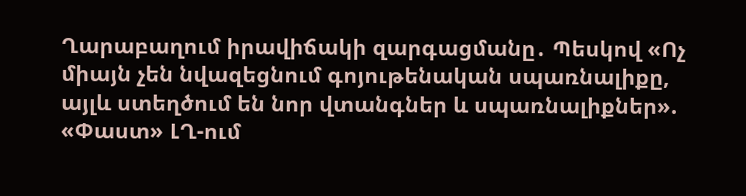Ղարաբաղում իրավիճակի զարգացմանը․ Պեսկով «Ոչ միայն չեն նվազեցնում գոյութենական սպառնալիքը, այլև ստեղծում են նոր վտանգներ և սպառնալիքներ». «Փաստ» ԼՂ-ում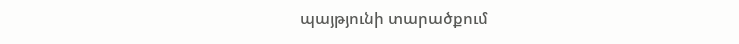պայթյունի տարածքում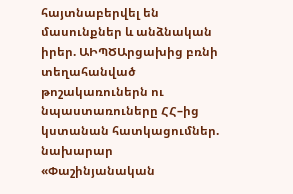հայտնաբերվել են մասունքներ և անձնական իրեր. ԱԻՊԾԱրցախից բռնի տեղահանված թոշակառուներն ու նպաստառուները ՀՀ–ից կստանան հատկացումներ. նախարար «Փաշինյանական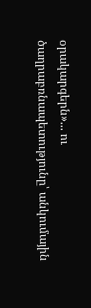օրակարգերն»... ու ծաղրաբռնապետությունը՝ անկումային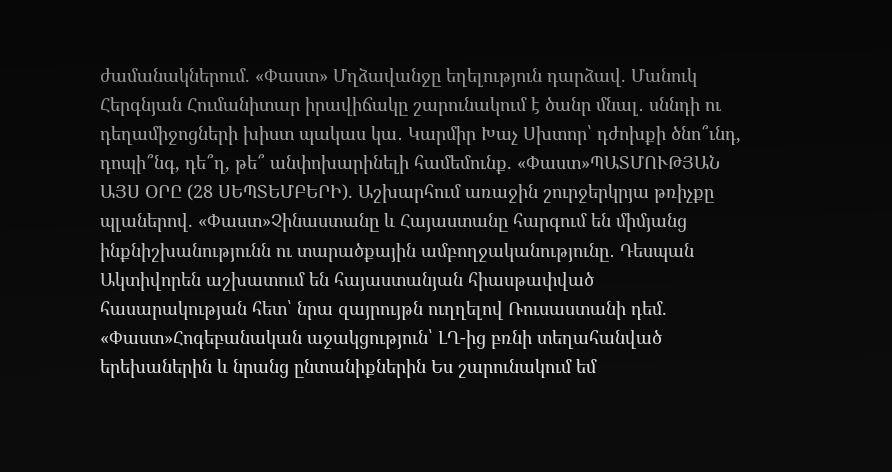ժամանակներում. «Փաստ» Մղձավանջը եղելություն դարձավ. Մանուկ Հերգնյան Հումանիտար իրավիճակը շարունակում է ծանր մնալ․ սննդի ու դեղամիջոցների խիստ պակաս կա․ Կարմիր Խաչ Սխտոր՝ դժոխքի ծնո՞ւնդ, դոպի՞նգ, դե՞ղ, թե՞ անփոխարինելի համեմունք. «Փաստ»ՊԱՏՄՈՒԹՅԱՆ ԱՅՍ ՕՐԸ (28 ՍԵՊՏԵՄԲԵՐԻ). Աշխարհում առաջին շուրջերկրյա թռիչքը պլաներով. «Փաստ»Չինաստանը և Հայաստանը հարգում են միմյանց ինքնիշխանությունն ու տարածքային ամբողջականությունը․ Դեսպան Ակտիվորեն աշխատում են հայաստանյան հիասթափված հասարակության հետ՝ նրա զայրույթն ուղղելով Ռուսաստանի դեմ. «Փաստ»Հոգեբանական աջակցություն՝ ԼՂ-ից բռնի տեղահանված երեխաներին և նրանց ընտանիքներին Ես շարունակում եմ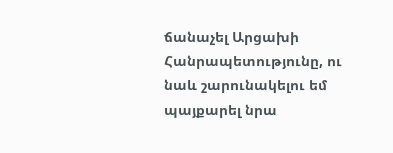ճանաչել Արցախի Հանրապետությունը, ու նաև շարունակելու եմ պայքարել նրա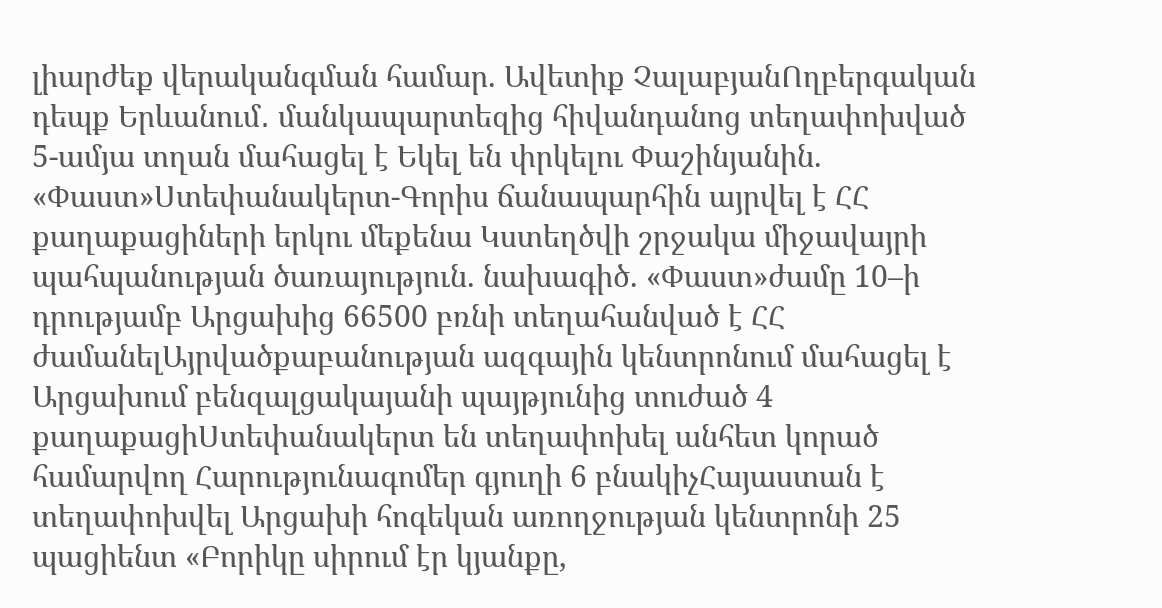լիարժեք վերականգման համար. Ավետիք ՉալաբյանՈղբերգական դեպք Երևանում․ մանկապարտեզից հիվանդանոց տեղափոխված 5-ամյա տղան մահացել է Եկել են փրկելու Փաշինյանին. «Փաստ»Ստեփանակերտ-Գորիս ճանապարհին այրվել է ՀՀ քաղաքացիների երկու մեքենա Կստեղծվի շրջակա միջավայրի պահպանության ծառայություն. նախագիծ. «Փաստ»ժամը 10–ի դրությամբ Արցախից 66500 բռնի տեղահանված է ՀՀ ժամանելԱյրվածքաբանության ազգային կենտրոնում մահացել է Արցախում բենզալցակայանի պայթյունից տուժած 4 քաղաքացիՍտեփանակերտ են տեղափոխել անհետ կորած համարվող Հարությունագոմեր գյուղի 6 բնակիչՀայաստան է տեղափոխվել Արցախի հոգեկան առողջության կենտրոնի 25 պացիենտ «Բորիկը սիրում էր կյանքը,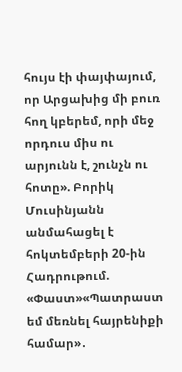հույս էի փայփայում, որ Արցախից մի բուռ հող կբերեմ, որի մեջ որդուս միս ու արյունն է, շունչն ու հոտը». Բորիկ Մուսինյանն անմահացել է հոկտեմբերի 20-ին Հադրութում. «Փաստ»«Պատրաստ եմ մեռնել հայրենիքի համար»․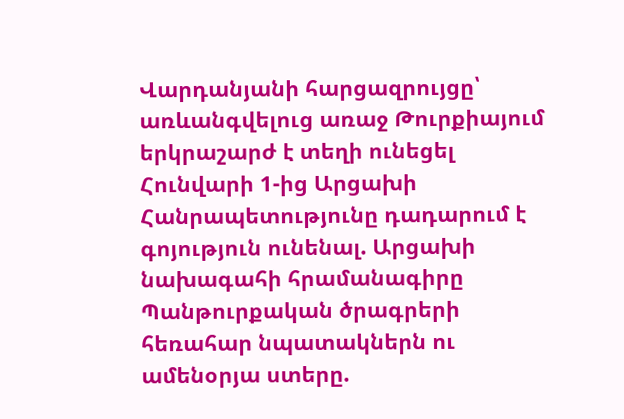Վարդանյանի հարցազրույցը՝ առևանգվելուց առաջ Թուրքիայում երկրաշարժ է տեղի ունեցել Հունվարի 1-ից Արցախի Հանրապետությունը դադարում է գոյություն ունենալ. Արցախի նախագահի հրամանագիրը Պանթուրքական ծրագրերի հեռահար նպատակներն ու ամենօրյա ստերը.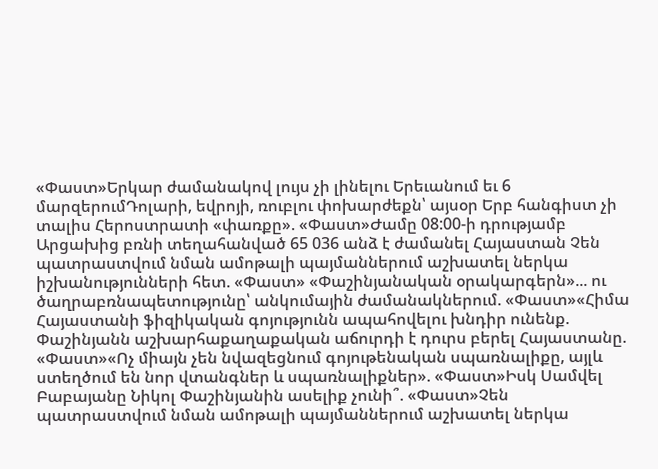«Փաստ»Երկար ժամանակով լույս չի լինելու Երեւանում եւ 6 մարզերումԴոլարի, եվրոյի, ռուբլու փոխարժեքն՝ այսօր Երբ հանգիստ չի տալիս Հերոստրատի «փառքը». «Փաստ»Ժամը 08:00-ի դրությամբ Արցախից բռնի տեղահանված 65 036 անձ է ժամանել Հայաստան Չեն պատրաստվում նման ամոթալի պայմաններում աշխատել ներկա իշխանությունների հետ. «Փաստ» «Փաշինյանական օրակարգերն»... ու ծաղրաբռնապետությունը՝ անկումային ժամանակներում. «Փաստ»«Հիմա Հայաստանի ֆիզիկական գոյությունն ապահովելու խնդիր ունենք. Փաշինյանն աշխարհաքաղաքական աճուրդի է դուրս բերել Հայաստանը. «Փաստ»«Ոչ միայն չեն նվազեցնում գոյութենական սպառնալիքը, այլև ստեղծում են նոր վտանգներ և սպառնալիքներ». «Փաստ»Իսկ Սամվել Բաբայանը Նիկոլ Փաշինյանին ասելիք չունի՞. «Փաստ»Չեն պատրաստվում նման ամոթալի պայմաններում աշխատել ներկա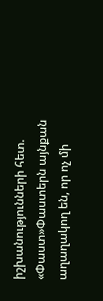իշխանությունների հետ. «Փաստ»Փաստերն այնքան աղաղակող են, որ ոչ մի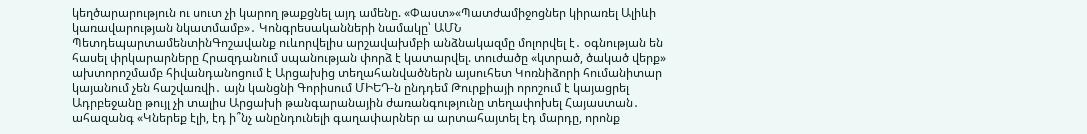կեղծարարություն ու սուտ չի կարող թաքցնել այդ ամենը. «Փաստ»«Պատժամիջոցներ կիրառել Ալիևի կառավարության նկատմամբ»․ Կոնգրեսականների նամակը՝ ԱՄՆ ՊետդեպարտամենտինԳոշավանք ուևորվելիս արշավախմբի անձնակազմը մոլորվել է․ օգնության են հասել փրկարարները Հրազդանում սպանության փորձ է կատարվել. տուժածը «կտրած, ծակած վերք» ախտորոշմամբ հիվանդանոցում է Արցախից տեղահանվածներն այսուհետ Կոռնիձորի հումանիտար կայանում չեն հաշվառվի․ այն կանցնի Գորիսում ՄԻԵԴ-ն ընդդեմ Թուրքիայի որոշում է կայացրել Ադրբեջանը թույլ չի տալիս Արցախի թանգարանային ժառանգությունը տեղափոխել Հայաստան․ ահազանգ «Կներեք էլի, էդ ի՞նչ անընդունելի գաղափարներ ա արտահայտել էդ մարդը, որոնք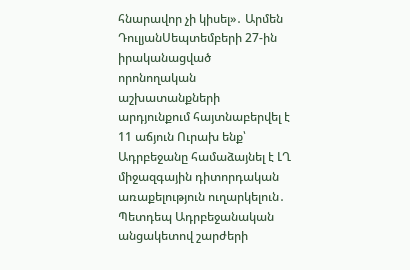հնարավոր չի կիսել»․ Արմեն ԴուլյանՍեպտեմբերի 27-ին իրականացված որոնողական աշխատանքների արդյունքում հայտնաբերվել է 11 աճյուն Ուրախ ենք՝ Ադրբեջանը համաձայնել է ԼՂ միջազգային դիտորդական առաքելություն ուղարկելուն․ Պետդեպ Ադրբեջանական անցակետով շարժերի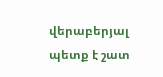վերաբերյալ պետք է շատ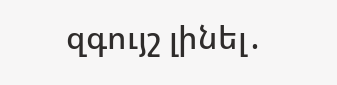զգույշ լինել․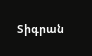Տիգրան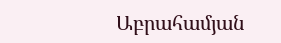Աբրահամյան